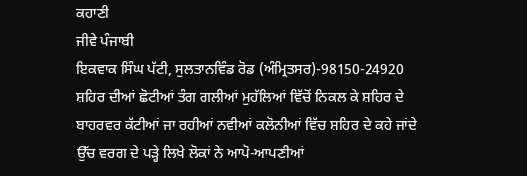ਕਹਾਣੀ
ਜੀਵੇ ਪੰਜਾਬੀ
ਇਕਵਾਕ ਸਿੰਘ ਪੱਟੀ, ਸੁਲਤਾਨਵਿੰਡ ਰੋਡ (ਅੰਮ੍ਰਿਤਸਰ)-98150-24920
ਸ਼ਹਿਰ ਦੀਆਂ ਛੋਟੀਆਂ ਤੰਗ ਗਲੀਆਂ ਮੁਹੱਲਿਆਂ ਵਿੱਚੋਂ ਨਿਕਲ ਕੇ ਸ਼ਹਿਰ ਦੇ ਬਾਹਰਵਰ ਕੱਟੀਆਂ ਜਾ ਰਹੀਆਂ ਨਵੀਆਂ ਕਲੋਨੀਆਂ ਵਿੱਚ ਸ਼ਹਿਰ ਦੇ ਕਹੇ ਜਾਂਦੇ ਉੱਚ ਵਰਗ ਦੇ ਪੜ੍ਹੇ ਲਿਖੇ ਲੋਕਾਂ ਨੇ ਆਪੋ-ਆਪਣੀਆਂ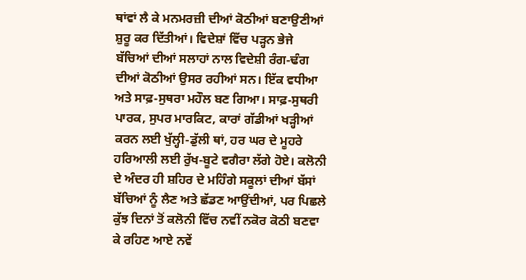ਥਾਂਵਾਂ ਲੈ ਕੇ ਮਨਮਰਜ਼ੀ ਦੀਆਂ ਕੋਠੀਆਂ ਬਣਾਉਣੀਆਂ ਸ਼ੁਰੂ ਕਰ ਦਿੱਤੀਆਂ। ਵਿਦੇਸ਼ਾਂ ਵਿੱਚ ਪੜ੍ਹਨ ਭੇਜੇ ਬੱਚਿਆਂ ਦੀਆਂ ਸਲਾਹਾਂ ਨਾਲ ਵਿਦੇਸ਼ੀ ਰੰਗ-ਢੰਗ ਦੀਆਂ ਕੋਠੀਆਂ ਉਸਰ ਰਹੀਆਂ ਸਨ। ਇੱਕ ਵਧੀਆ ਅਤੇ ਸਾਫ਼-ਸੁਥਰਾ ਮਹੌਲ ਬਣ ਗਿਆ। ਸਾਫ਼-ਸੁਥਰੀ ਪਾਰਕ, ਸੁਪਰ ਮਾਰਕਿਟ, ਕਾਰਾਂ ਗੱਡੀਆਂ ਖੜ੍ਹੀਆਂ ਕਰਨ ਲਈ ਖੁੱਲ੍ਹੀ-ਡੁੱਲੀ ਥਾਂ, ਹਰ ਘਰ ਦੇ ਮੂਹਰੇ ਹਰਿਆਲੀ ਲਈ ਰੁੱਖ-ਬੂਟੇ ਵਗੈਰਾ ਲੱਗੇ ਹੋਏ। ਕਲੋਨੀ ਦੇ ਅੰਦਰ ਹੀ ਸ਼ਹਿਰ ਦੇ ਮਹਿੰਗੇ ਸਕੂਲਾਂ ਦੀਆਂ ਬੱਸਾਂ ਬੱਚਿਆਂ ਨੂੰ ਲੈਣ ਅਤੇ ਛੱਡਣ ਆਉਂਦੀਆਂ, ਪਰ ਪਿਛਲੇ ਕੁੱਝ ਦਿਨਾਂ ਤੋਂ ਕਲੋਨੀ ਵਿੱਚ ਨਵੀਂ ਨਕੋਰ ਕੋਠੀ ਬਣਵਾ ਕੇ ਰਹਿਣ ਆਏ ਨਵੇਂ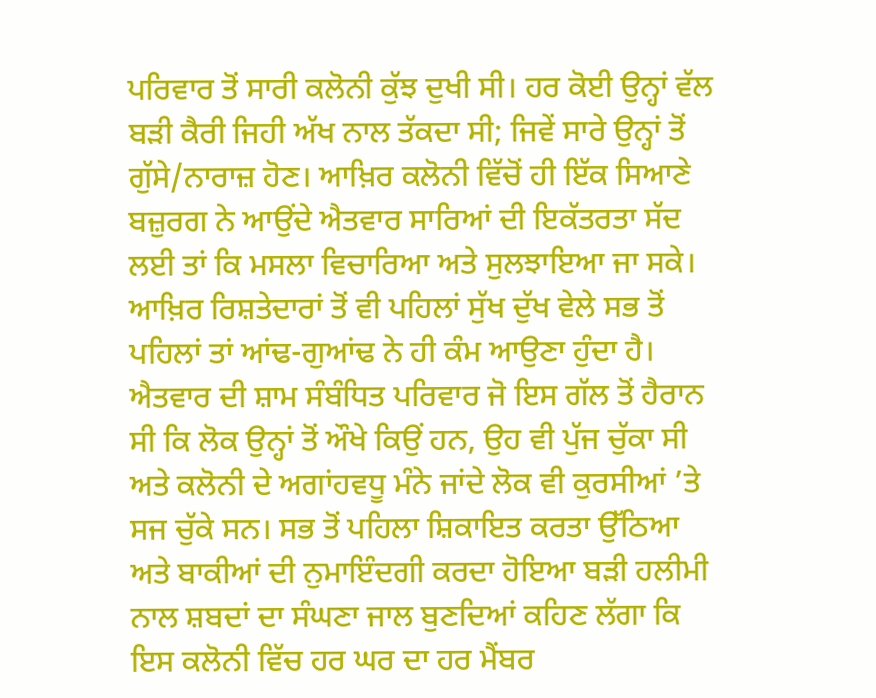ਪਰਿਵਾਰ ਤੋਂ ਸਾਰੀ ਕਲੋਨੀ ਕੁੱਝ ਦੁਖੀ ਸੀ। ਹਰ ਕੋਈ ਉਨ੍ਹਾਂ ਵੱਲ ਬੜੀ ਕੈਰੀ ਜਿਹੀ ਅੱਖ ਨਾਲ ਤੱਕਦਾ ਸੀ; ਜਿਵੇਂ ਸਾਰੇ ਉਨ੍ਹਾਂ ਤੋਂ ਗੁੱਸੇ/ਨਾਰਾਜ਼ ਹੋਣ। ਆਖ਼ਿਰ ਕਲੋਨੀ ਵਿੱਚੋਂ ਹੀ ਇੱਕ ਸਿਆਣੇ ਬਜ਼ੁਰਗ ਨੇ ਆਉਂਦੇ ਐਤਵਾਰ ਸਾਰਿਆਂ ਦੀ ਇਕੱਤਰਤਾ ਸੱਦ ਲਈ ਤਾਂ ਕਿ ਮਸਲਾ ਵਿਚਾਰਿਆ ਅਤੇ ਸੁਲਝਾਇਆ ਜਾ ਸਕੇ। ਆਖ਼ਿਰ ਰਿਸ਼ਤੇਦਾਰਾਂ ਤੋਂ ਵੀ ਪਹਿਲਾਂ ਸੁੱਖ ਦੁੱਖ ਵੇਲੇ ਸਭ ਤੋਂ ਪਹਿਲਾਂ ਤਾਂ ਆਂਢ-ਗੁਆਂਢ ਨੇ ਹੀ ਕੰਮ ਆਉਣਾ ਹੁੰਦਾ ਹੈ।
ਐਤਵਾਰ ਦੀ ਸ਼ਾਮ ਸੰਬੰਧਿਤ ਪਰਿਵਾਰ ਜੋ ਇਸ ਗੱਲ ਤੋਂ ਹੈਰਾਨ ਸੀ ਕਿ ਲੋਕ ਉਨ੍ਹਾਂ ਤੋਂ ਔਖੇ ਕਿਉਂ ਹਨ, ਉਹ ਵੀ ਪੁੱਜ ਚੁੱਕਾ ਸੀ ਅਤੇ ਕਲੋਨੀ ਦੇ ਅਗਾਂਹਵਧੂ ਮੰਨੇ ਜਾਂਦੇ ਲੋਕ ਵੀ ਕੁਰਸੀਆਂ ’ਤੇ ਸਜ ਚੁੱਕੇ ਸਨ। ਸਭ ਤੋਂ ਪਹਿਲਾ ਸ਼ਿਕਾਇਤ ਕਰਤਾ ਉੱਠਿਆ ਅਤੇ ਬਾਕੀਆਂ ਦੀ ਨੁਮਾਇੰਦਗੀ ਕਰਦਾ ਹੋਇਆ ਬੜੀ ਹਲੀਮੀ ਨਾਲ ਸ਼ਬਦਾਂ ਦਾ ਸੰਘਣਾ ਜਾਲ ਬੁਣਦਿਆਂ ਕਹਿਣ ਲੱਗਾ ਕਿ ਇਸ ਕਲੋਨੀ ਵਿੱਚ ਹਰ ਘਰ ਦਾ ਹਰ ਮੈਂਬਰ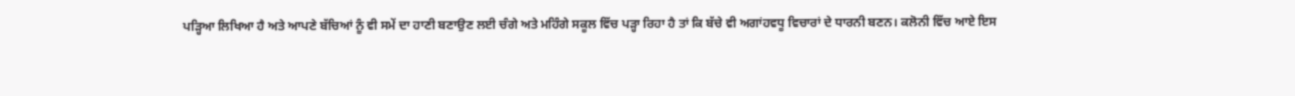ਪੜ੍ਹਿਆ ਲਿਖਿਆ ਹੈ ਅਤੇ ਆਪਣੇ ਬੱਚਿਆਂ ਨੂੰ ਵੀ ਸਮੇਂ ਦਾ ਹਾਣੀ ਬਣਾਉਣ ਲਈ ਚੰਗੇ ਅਤੇ ਮਹਿੰਗੇ ਸਕੂਲ ਵਿੱਚ ਪੜ੍ਹਾ ਰਿਹਾ ਹੈ ਤਾਂ ਕਿ ਬੱਚੇ ਵੀ ਅਗਾਂਹਵਧੂ ਵਿਚਾਰਾਂ ਦੇ ਧਾਰਨੀ ਬਣਨ। ਕਲੋਨੀ ਵਿੱਚ ਆਏ ਇਸ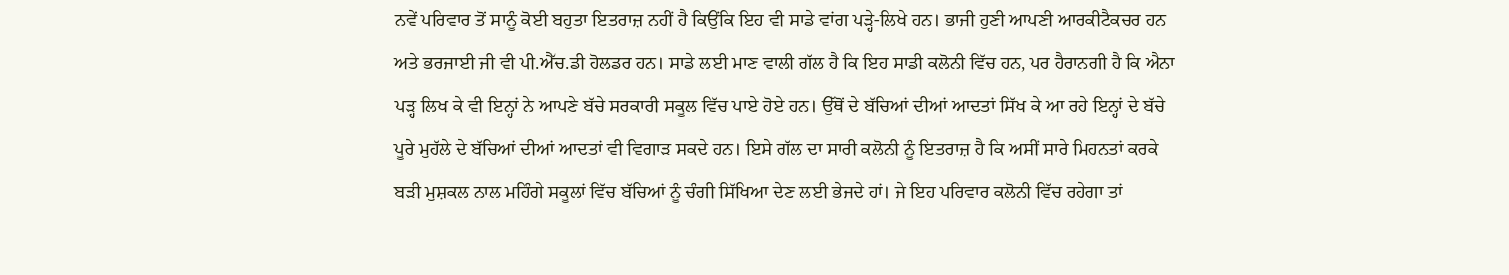ਨਵੇਂ ਪਰਿਵਾਰ ਤੋਂ ਸਾਨੂੰ ਕੋਈ ਬਹੁਤਾ ਇਤਰਾਜ਼ ਨਹੀਂ ਹੈ ਕਿਉਂਕਿ ਇਹ ਵੀ ਸਾਡੇ ਵਾਂਗ ਪੜ੍ਹੇ-ਲਿਖੇ ਹਨ। ਭਾਜੀ ਹੁਣੀ ਆਪਣੀ ਆਰਕੀਟੈਕਚਰ ਹਨ ਅਤੇ ਭਰਜਾਈ ਜੀ ਵੀ ਪੀ.ਐੱਚ.ਡੀ ਹੋਲਡਰ ਹਨ। ਸਾਡੇ ਲਈ ਮਾਣ ਵਾਲੀ ਗੱਲ ਹੈ ਕਿ ਇਹ ਸਾਡੀ ਕਲੋਨੀ ਵਿੱਚ ਹਨ, ਪਰ ਹੈਰਾਨਗੀ ਹੈ ਕਿ ਐਨਾ ਪੜ੍ਹ ਲਿਖ ਕੇ ਵੀ ਇਨ੍ਹਾਂ ਨੇ ਆਪਣੇ ਬੱਚੇ ਸਰਕਾਰੀ ਸਕੂਲ ਵਿੱਚ ਪਾਏ ਹੋਏ ਹਨ। ਉੱਥੋਂ ਦੇ ਬੱਚਿਆਂ ਦੀਆਂ ਆਦਤਾਂ ਸਿੱਖ ਕੇ ਆ ਰਹੇ ਇਨ੍ਹਾਂ ਦੇ ਬੱਚੇ ਪੂਰੇ ਮੁਹੱਲੇ ਦੇ ਬੱਚਿਆਂ ਦੀਆਂ ਆਦਤਾਂ ਵੀ ਵਿਗਾੜ ਸਕਦੇ ਹਨ। ਇਸੇ ਗੱਲ ਦਾ ਸਾਰੀ ਕਲੋਨੀ ਨੂੰ ਇਤਰਾਜ਼ ਹੈ ਕਿ ਅਸੀਂ ਸਾਰੇ ਮਿਹਨਤਾਂ ਕਰਕੇ ਬੜੀ ਮੁਸ਼ਕਲ ਨਾਲ ਮਹਿੰਗੇ ਸਕੂਲਾਂ ਵਿੱਚ ਬੱਚਿਆਂ ਨੂੰ ਚੰਗੀ ਸਿੱਖਿਆ ਦੇਣ ਲਈ ਭੇਜਦੇ ਹਾਂ। ਜੇ ਇਹ ਪਰਿਵਾਰ ਕਲੋਨੀ ਵਿੱਚ ਰਹੇਗਾ ਤਾਂ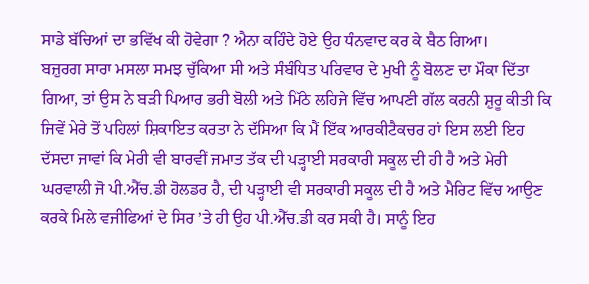ਸਾਡੇ ਬੱਚਿਆਂ ਦਾ ਭਵਿੱਖ ਕੀ ਹੋਵੇਗਾ ? ਐਨਾ ਕਹਿੰਦੇ ਹੋਏ ਉਹ ਧੰਨਵਾਦ ਕਰ ਕੇ ਬੈਠ ਗਿਆ।
ਬਜ਼ੁਰਗ ਸਾਰਾ ਮਸਲਾ ਸਮਝ ਚੁੱਕਿਆ ਸੀ ਅਤੇ ਸੰਬੰਧਿਤ ਪਰਿਵਾਰ ਦੇ ਮੁਖੀ ਨੂੰ ਬੋਲਣ ਦਾ ਮੌਕਾ ਦਿੱਤਾ ਗਿਆ, ਤਾਂ ਉਸ ਨੇ ਬੜੀ ਪਿਆਰ ਭਰੀ ਬੋਲੀ ਅਤੇ ਮਿੱਠੇ ਲਹਿਜੇ ਵਿੱਚ ਆਪਣੀ ਗੱਲ ਕਰਨੀ ਸ਼ੁਰੂ ਕੀਤੀ ਕਿ ਜਿਵੇਂ ਮੇਰੇ ਤੋਂ ਪਹਿਲਾਂ ਸ਼ਿਕਾਇਤ ਕਰਤਾ ਨੇ ਦੱਸਿਆ ਕਿ ਮੈਂ ਇੱਕ ਆਰਕੀਟੈਕਚਰ ਹਾਂ ਇਸ ਲਈ ਇਹ ਦੱਸਦਾ ਜਾਵਾਂ ਕਿ ਮੇਰੀ ਵੀ ਬਾਰਵੀਂ ਜਮਾਤ ਤੱਕ ਦੀ ਪੜ੍ਹਾਈ ਸਰਕਾਰੀ ਸਕੂਲ ਦੀ ਹੀ ਹੈ ਅਤੇ ਮੇਰੀ ਘਰਵਾਲੀ ਜੋ ਪੀ.ਐੱਚ.ਡੀ ਹੋਲਡਰ ਹੈ, ਦੀ ਪੜ੍ਹਾਈ ਵੀ ਸਰਕਾਰੀ ਸਕੂਲ ਦੀ ਹੈ ਅਤੇ ਮੈਰਿਟ ਵਿੱਚ ਆਉਣ ਕਰਕੇ ਮਿਲੇ ਵਜੀਫਿਆਂ ਦੇ ਸਿਰ ’ਤੇ ਹੀ ਉਹ ਪੀ.ਐੱਚ.ਡੀ ਕਰ ਸਕੀ ਹੈ। ਸਾਨੂੰ ਇਹ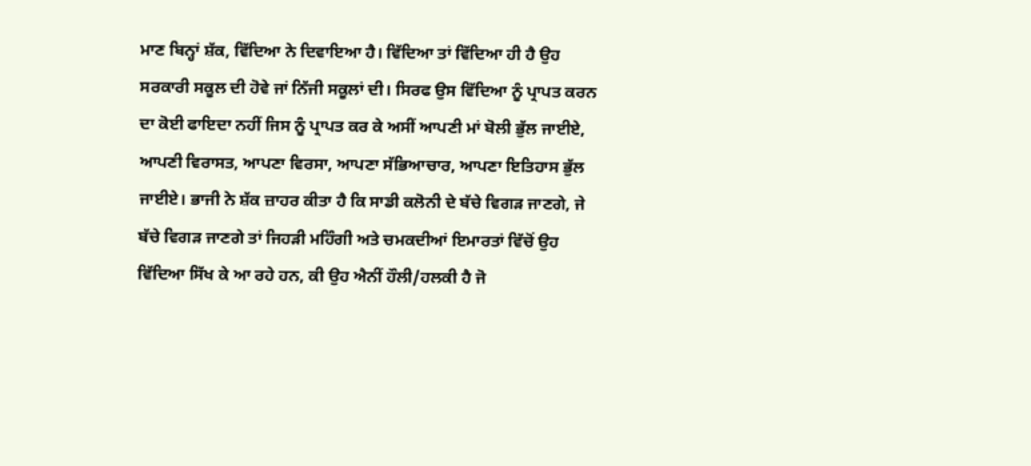ਮਾਣ ਬਿਨ੍ਹਾਂ ਸ਼ੱਕ, ਵਿੱਦਿਆ ਨੇ ਦਿਵਾਇਆ ਹੈ। ਵਿੱਦਿਆ ਤਾਂ ਵਿੱਦਿਆ ਹੀ ਹੈ ਉਹ ਸਰਕਾਰੀ ਸਕੂਲ ਦੀ ਹੋਵੇ ਜਾਂ ਨਿੱਜੀ ਸਕੂਲਾਂ ਦੀ। ਸਿਰਫ ਉਸ ਵਿੱਦਿਆ ਨੂੰ ਪ੍ਰਾਪਤ ਕਰਨ ਦਾ ਕੋਈ ਫਾਇਦਾ ਨਹੀਂ ਜਿਸ ਨੂੰ ਪ੍ਰਾਪਤ ਕਰ ਕੇ ਅਸੀਂ ਆਪਣੀ ਮਾਂ ਬੋਲੀ ਭੁੱਲ ਜਾਈਏ, ਆਪਣੀ ਵਿਰਾਸਤ, ਆਪਣਾ ਵਿਰਸਾ, ਆਪਣਾ ਸੱਭਿਆਚਾਰ, ਆਪਣਾ ਇਤਿਹਾਸ ਭੁੱਲ ਜਾਈਏ। ਭਾਜੀ ਨੇ ਸ਼ੱਕ ਜ਼ਾਹਰ ਕੀਤਾ ਹੈ ਕਿ ਸਾਡੀ ਕਲੋਨੀ ਦੇ ਬੱਚੇ ਵਿਗੜ ਜਾਣਗੇ, ਜੇ ਬੱਚੇ ਵਿਗੜ ਜਾਣਗੇ ਤਾਂ ਜਿਹੜੀ ਮਹਿੰਗੀ ਅਤੇ ਚਮਕਦੀਆਂ ਇਮਾਰਤਾਂ ਵਿੱਚੋਂ ਉਹ ਵਿੱਦਿਆ ਸਿੱਖ ਕੇ ਆ ਰਹੇ ਹਨ, ਕੀ ਉਹ ਐਨੀਂ ਹੌਲੀ/ਹਲਕੀ ਹੈ ਜੋ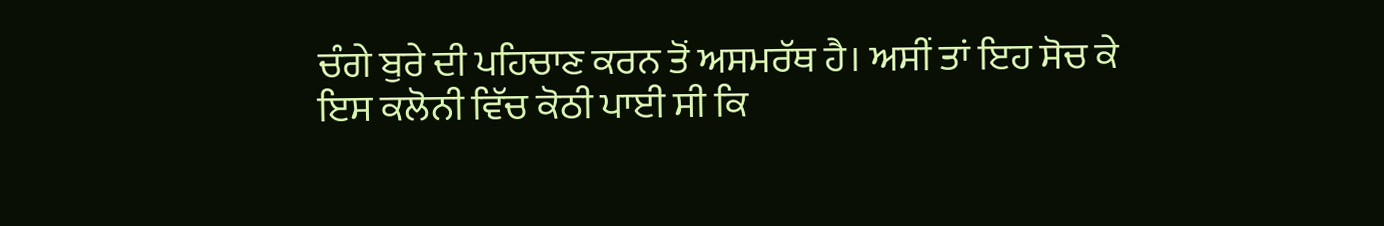ਚੰਗੇ ਬੁਰੇ ਦੀ ਪਹਿਚਾਣ ਕਰਨ ਤੋਂ ਅਸਮਰੱਥ ਹੈ। ਅਸੀਂ ਤਾਂ ਇਹ ਸੋਚ ਕੇ ਇਸ ਕਲੋਨੀ ਵਿੱਚ ਕੋਠੀ ਪਾਈ ਸੀ ਕਿ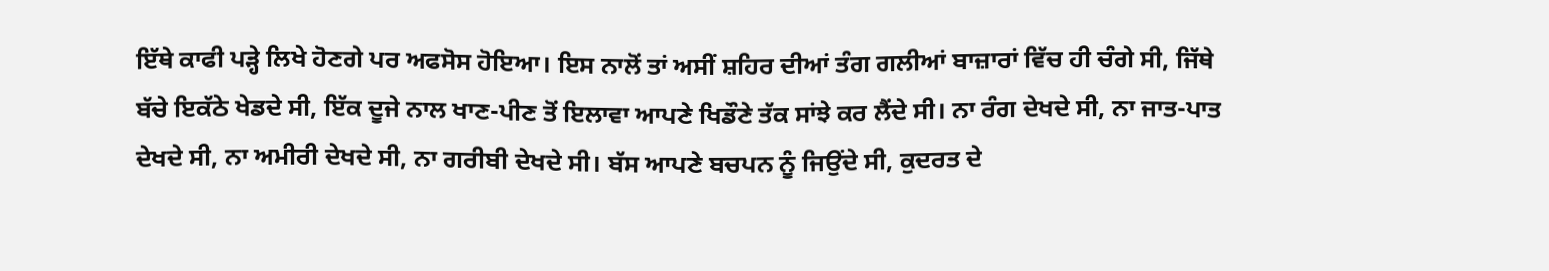ਇੱਥੇ ਕਾਫੀ ਪੜ੍ਹੇ ਲਿਖੇ ਹੋਣਗੇ ਪਰ ਅਫਸੋਸ ਹੋਇਆ। ਇਸ ਨਾਲੋਂ ਤਾਂ ਅਸੀਂ ਸ਼ਹਿਰ ਦੀਆਂ ਤੰਗ ਗਲੀਆਂ ਬਾਜ਼ਾਰਾਂ ਵਿੱਚ ਹੀ ਚੰਗੇ ਸੀ, ਜਿੱਥੇ ਬੱਚੇ ਇਕੱਠੇ ਖੇਡਦੇ ਸੀ, ਇੱਕ ਦੂਜੇ ਨਾਲ ਖਾਣ-ਪੀਣ ਤੋਂ ਇਲਾਵਾ ਆਪਣੇ ਖਿਡੌਣੇ ਤੱਕ ਸਾਂਝੇ ਕਰ ਲੈਂਦੇ ਸੀ। ਨਾ ਰੰਗ ਦੇਖਦੇ ਸੀ, ਨਾ ਜਾਤ-ਪਾਤ ਦੇਖਦੇ ਸੀ, ਨਾ ਅਮੀਰੀ ਦੇਖਦੇ ਸੀ, ਨਾ ਗਰੀਬੀ ਦੇਖਦੇ ਸੀ। ਬੱਸ ਆਪਣੇ ਬਚਪਨ ਨੂੰ ਜਿਉਂਦੇ ਸੀ, ਕੁਦਰਤ ਦੇ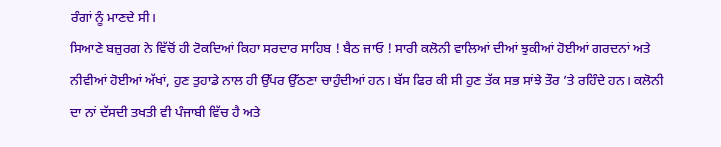ਰੰਗਾਂ ਨੂੰ ਮਾਣਦੇ ਸੀ।
ਸਿਆਣੇ ਬਜ਼ੁਰਗ ਨੇ ਵਿੱਚੋਂ ਹੀ ਟੋਕਦਿਆਂ ਕਿਹਾ ਸਰਦਾਰ ਸਾਹਿਬ ! ਬੈਠ ਜਾਓ ! ਸਾਰੀ ਕਲੋਨੀ ਵਾਲਿਆਂ ਦੀਆਂ ਝੁਕੀਆਂ ਹੋਈਆਂ ਗਰਦਨਾਂ ਅਤੇ ਨੀਵੀਆਂ ਹੋਈਆਂ ਅੱਖਾਂ, ਹੁਣ ਤੁਹਾਡੇ ਨਾਲ ਹੀ ਉੱਪਰ ਉੱਠਣਾ ਚਾਹੁੰਦੀਆਂ ਹਨ। ਬੱਸ ਫਿਰ ਕੀ ਸੀ ਹੁਣ ਤੱਕ ਸਭ ਸਾਂਝੇ ਤੌਰ ’ਤੇ ਰਹਿੰਦੇ ਹਨ। ਕਲੋਨੀ ਦਾ ਨਾਂ ਦੱਸਦੀ ਤਖਤੀ ਵੀ ਪੰਜਾਬੀ ਵਿੱਚ ਹੈ ਅਤੇ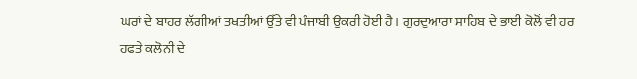ਘਰਾਂ ਦੇ ਬਾਹਰ ਲੱਗੀਆਂ ਤਖਤੀਆਂ ਉੱਤੇ ਵੀ ਪੰਜਾਬੀ ਉਕਰੀ ਹੋਈ ਹੈ। ਗੁਰਦੁਆਰਾ ਸਾਹਿਬ ਦੇ ਭਾਈ ਕੋਲੋਂ ਵੀ ਹਰ ਹਫਤੇ ਕਲੋਨੀ ਦੇ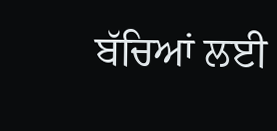ਬੱਚਿਆਂ ਲਈ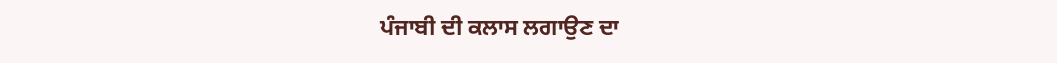ਪੰਜਾਬੀ ਦੀ ਕਲਾਸ ਲਗਾਉਣ ਦਾ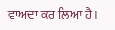ਵਾਅਦਾ ਕਰ ਲਿਆ ਹੈ।